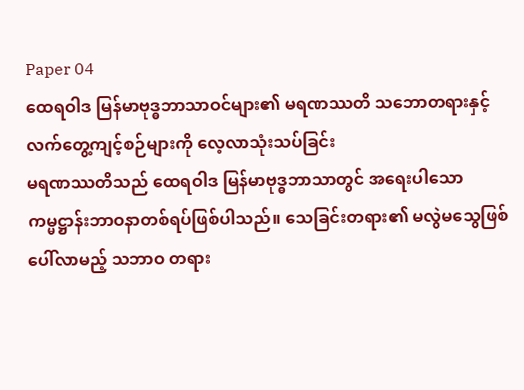Paper 04
ထေရဝါဒ မြန်မာဗုဒ္ဓဘာသာဝင်များ၏ မရဏဿတိ သဘောတရားနှင့် လက်တွေ့ကျင့်စဉ်များကို လေ့လာသုံးသပ်ခြင်း
မရဏဿတိသည် ထေရဝါဒ မြန်မာဗုဒ္ဓဘာသာတွင် အရေးပါသော ကမ္မဋ္ဌာန်းဘာဝနာတစ်ရပ်ဖြစ်ပါသည်။ သေခြင်းတရား၏ မလွဲမသွေဖြစ်ပေါ်လာမည့် သဘာဝ တရား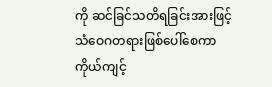ကို ဆင်ခြင်သတိရခြင်းအားဖြင့် သံဝေဂတရားဖြစ်ပေါ်စေကာ ကိုယ်ကျင့်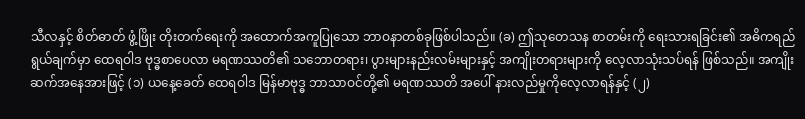သီလနှင့် စိတ်ဓာတ် ဖွံ့ဖြိုး တိုးတက်ရေးကို အထောက်အကူပြုသော ဘာဝနာတစ်ခုဖြစ်ပါသည်။ (ခ) ဤသုတေသန စာတမ်းကို ရေးသားရခြင်း၏ အဓိကရည်ရွယ်ချက်မှာ ထေရဝါဒ ဗုဒ္ဓစာပေလာ မရဏဿတိ၏ သဘောတရား၊ ပွားများနည်းလမ်းများနှင့် အကျိုးတရားများကို လေ့လာသုံးသပ်ရန် ဖြစ်သည်။ အကျိုးဆက်အနေအားဖြင့် (၁) ယနေ့ခေတ် ထေရဝါဒ မြန်မာဗုဒ္ဓ ဘာသာဝင်တို့၏ မရဏဿတိ အပေါ် နားလည်မှုကိုလေ့လာရန်နှင့် (၂)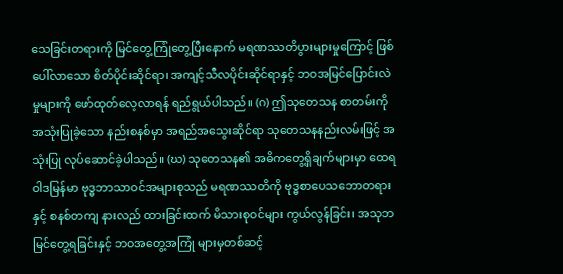သေခြင်းတရားကို မြင်တွေ့ကြုံတွေ့ပြီးနောက် မရဏဿတိပွားများမှုကြောင့် ဖြစ်ပေါ်လာသော စိတ်ပိုင်းဆိုင်ရာ၊ အကျင့်သီလပိုင်းဆိုင်ရာနှင့် ဘဝအမြင်ပြောင်းလဲမှုများကို ဖော်ထုတ်လေ့လာရန် ရည်ရွယ်ပါသည်။ (ဂ) ဤသုတေသန စာတမ်းကို အသုံးပြုခဲ့သော နည်းစနစ်မှာ အရည်အသွေးဆိုင်ရာ သုတေသနနည်းလမ်းဖြင့် အသုံးပြု လုပ်ဆောင်ခဲ့ပါသည်။ (ဃ) သုတေသန၏ အဓိကတွေ့ရှိချက်များမှာ ထေရဝါဒမြန်မာ ဗုဒ္ဓဘာသာဝင်အများစုသည် မရဏဿတိကို ဗုဒ္ဓစာပေသဘောတရားနှင့် စနစ်တကျ နားလည် ထားခြင်းထက် မိသားစုဝင်များ ကွယ်လွန်ခြင်း၊ အသုဘမြင်တွေ့ရခြင်းနှင့် ဘဝအတွေ့အကြုံ များမှတစ်ဆင့်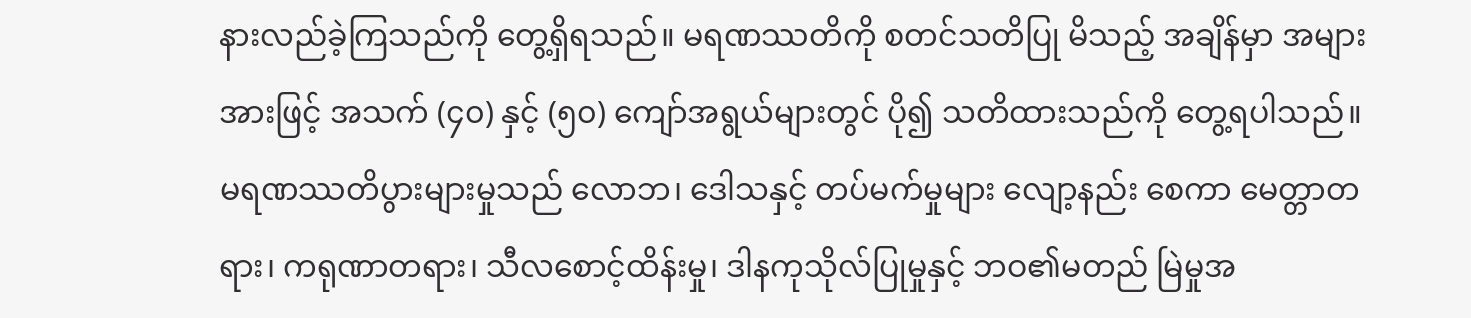နားလည်ခဲ့ကြသည်ကို တွေ့ရှိရသည်။ မရဏဿတိကို စတင်သတိပြု မိသည့် အချိန်မှာ အများအားဖြင့် အသက် (၄၀) နှင့် (၅၀) ကျော်အရွယ်များတွင် ပို၍ သတိထားသည်ကို တွေ့ရပါသည်။ မရဏဿတိပွားများမှုသည် လောဘ၊ ဒေါသနှင့် တပ်မက်မှုများ လျော့နည်း စေကာ မေတ္တာတရား၊ ကရုဏာတရား၊ သီလစောင့်ထိန်းမှု၊ ဒါနကုသိုလ်ပြုမှုနှင့် ဘဝ၏မတည် မြဲမှုအ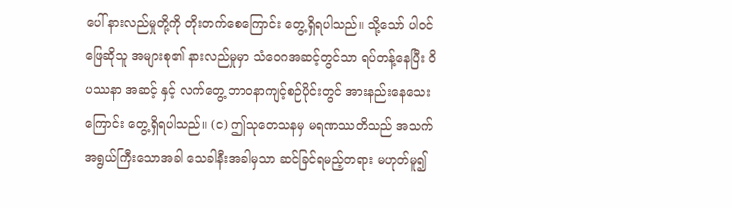ပေါ် နားလည်မှုတို့ကို တိုးတက်စေကြောင်း တွေ့ရှိရပါသည်။ သို့သော် ပါဝင်ဖြေဆိုသူ အများစု၏ နားလည်မှုမှာ သံဝေဂအဆင့်တွင်သာ ရပ်တန့်နေပြီး ဝိပဿနာ အဆင့် နှင့် လက်တွေ့ ဘာဝနာကျင့်စဉ်ပိုင်းတွင် အားနည်းနေသေးကြောင်း တွေ့ရှိရပါသည်။ (င) ဤသုတေသနမှ မရဏဿတိသည် အသက်အရွယ်ကြီးသောအခါ သေခါနီးအခါမှသာ ဆင်ခြင်ရမည့်တရား မဟုတ်မူ၍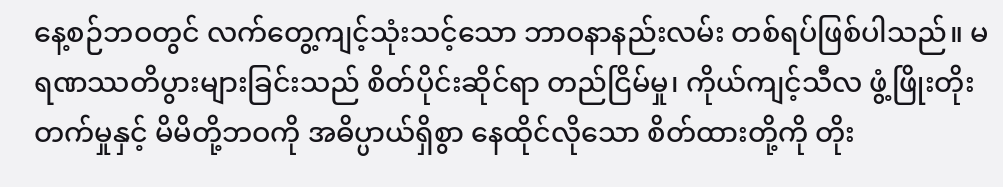နေ့စဉ်ဘဝတွင် လက်တွေ့ကျင့်သုံးသင့်သော ဘာဝနာနည်းလမ်း တစ်ရပ်ဖြစ်ပါသည်။ မရဏဿတိပွားများခြင်းသည် စိတ်ပိုင်းဆိုင်ရာ တည်ငြိမ်မှု၊ ကိုယ်ကျင့်သီလ ဖွံ့ဖြိုးတိုးတက်မှုနှင့် မိမိတို့ဘဝကို အဓိပ္ပာယ်ရှိစွာ နေထိုင်လိုသော စိတ်ထားတို့ကို တိုး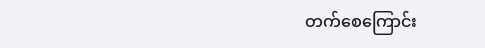တက်စေကြောင်း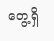တွေ့ရှိ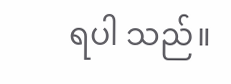ရပါ သည်။